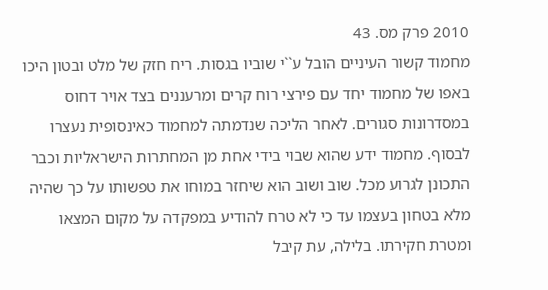2010 פרק מס. 43
מחמוד קשור העיניים הובל ע``י שוביו בגסות. ריח חזק של מלט ובטון היכו באפו של מחמוד יחד עם פירצי רוח קרים ומרעננים בצד אויר דחוס במסדרונות סגורים. לאחר הליכה שנדמתה למחמוד כאינסופית נעצרו לבסוף. מחמוד ידע שהוא שבוי בידי אחת מן המחתרות הישראליות וכבר התכונן לגרוע מכל. שוב ושוב הוא שיחזר במוחו את טפשותו על כך שהיה מלא בטחון בעצמו עד כי לא טרח להודיע במפקדה על מקום המצאו ומטרת חקירתו. בלילה, עת קיבל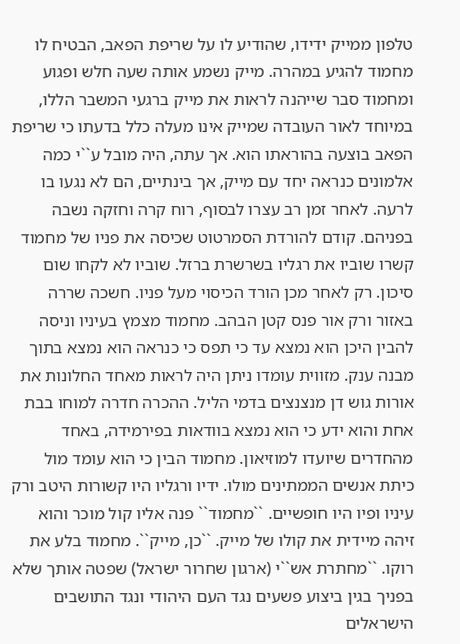טלפון ממייק ידידו, שהודיע לו על שריפת הפאב, הבטיח לו מחמוד להגיע במהרה. מייק נשמע אותה שעה חלש ופגוע ומחמוד סבר שייהנה לראות את מייק ברגעי המשבר הללו, במיוחד לאור העובדה שמייק אינו מעלה כלל בדעתו כי שריפת הפאב בוצעה בהוראתו הוא. אך עתה, היה מובל ע``י כמה אלמונים כנראה יחד עם מייק, אך בינתיים, הם לא נגעו בו לרעה. לאחר זמן רב עצרו לבסוף, רוח קרה וחזקה נשבה בפניהם. קודם להורדת הסמרטוט שכיסה את פניו של מחמוד קשרו שוביו את רגליו בשרשרת ברזל. שוביו לא לקחו שום סיכון. רק לאחר מכן הורד הכיסוי מעל פניו. חשכה שררה באזור ורק אור פנס קטן הבהב. מחמוד מצמץ בעיניו וניסה להבין היכן הוא נמצא עד כי תפס כי כנראה הוא נמצא בתוך מבנה ענק. מזווית עומדו ניתן היה לראות מאחד החלונות את אורות גוש דן מנצנצים בדמי הליל. ההכרה חדרה למוחו בבת אחת והוא ידע כי הוא נמצא בוודאות בפירמידה, באחד מהחדרים שיועדו למוזיאון. מחמוד הבין כי הוא עומד מול כיתת אנשים הממתינים מולו. ידיו ורגליו היו קשורות היטב ורק עיניו ופיו היו חופשיים. ``מחמוד`` פנה אליו קול מוכר והוא זיהה מיידית את קולו של מייק. ``כן, מייק``. מחמוד בלע את רוקו. ``מחתרת אש``י (ארגון שחרור ישראל) שפטה אותך שלא בפניך בגין ביצוע פשעים נגד העם היהודי ונגד התושבים הישראלים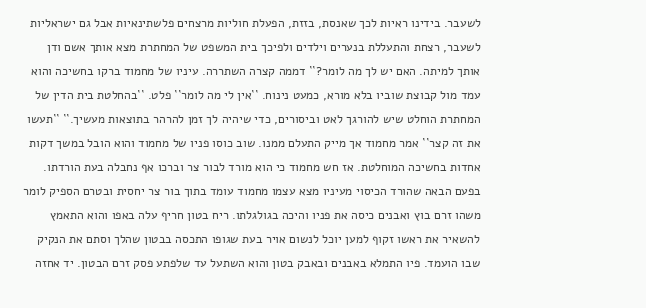לשעבר. בידינו ראיות לכך שאנסת, בזזת, הפעלת חוליות מרצחים פלשתינאיות אבל גם ישראליות לשעבר, רצחת והתעללת בנערים וילדים ולפיכך בית המשפט של המחתרת מצא אותך אשם ודן אותך למיתה. האם יש לך מה לומר?`` דממה קצרה השתררה. עיניו של מחמוד ברקו בחשיכה והוא עמד מול קבוצת שוביו בלא מורא, כמעט נינוח. ``אין לי מה לומר`` פלט. ``בהחלטת בית הדין של המחתרת הוחלט שיש להורגך לאט וביסורים, כדי שיהיה לך זמן להרהר בתוצאות מעשיך.`` ``תעשו את זה קצר`` אמר מחמוד אך מייק התעלם ממנו. שוב כוסו פניו של מחמוד והוא הובל במשך דקות אחדות בחשיכה המוחלטת. אז חש מחמוד כי הוא מורד לבור צר וברכו אף נחבלה בעת הורדתו. בפעם הבאה שהורד הכיסוי מעיניו מצא עצמו מחמוד עומד בתוך בור צר יחסית ובטרם הספיק לומר משהו זרם בוץ ואבנים כיסה את פניו והיכה בגולגלתו. ריח בטון חריף עלה באפו והוא התאמץ להשאיר את ראשו זקוף למען יוכל לנשום אויר בעת שגופו התכסה בבטון שהלך וסתם את הנקיק שבו הועמד. פיו התמלא באבנים ובאבק בטון והוא השתעל עד שלפתע פסק זרם הבטון. יד אחזה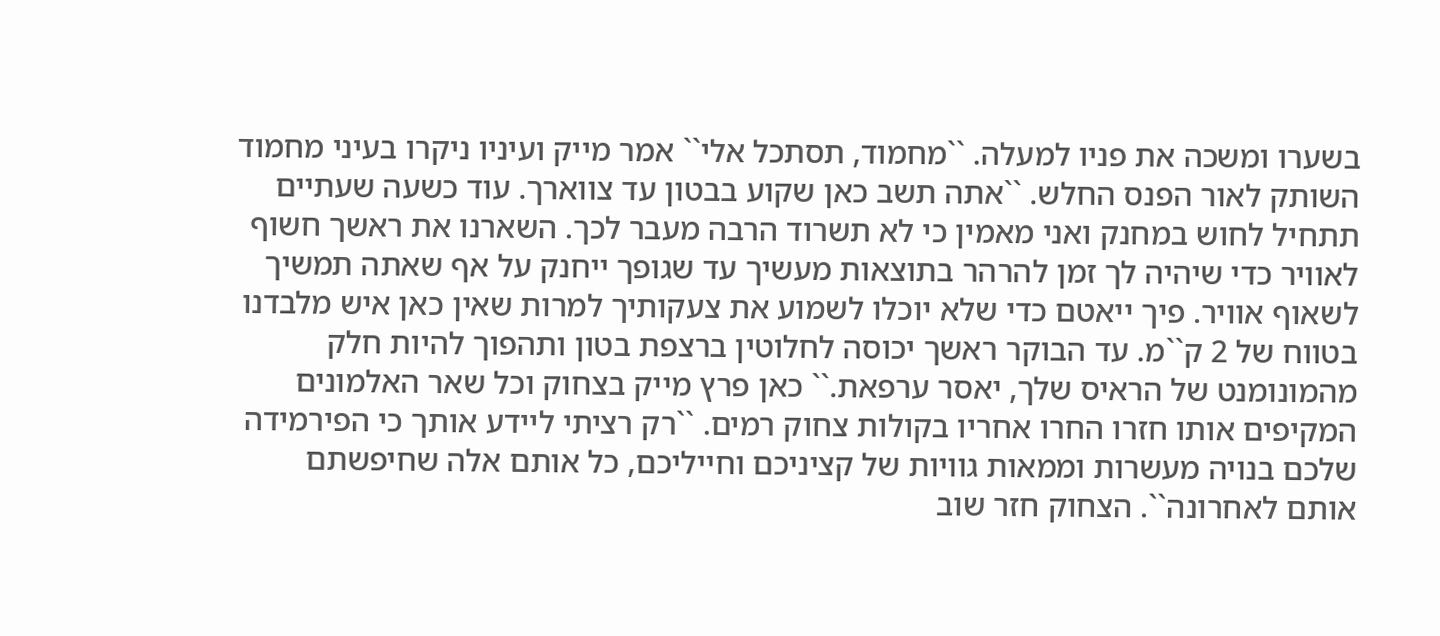בשערו ומשכה את פניו למעלה. ``מחמוד, תסתכל אלי`` אמר מייק ועיניו ניקרו בעיני מחמוד השותק לאור הפנס החלש. ``אתה תשב כאן שקוע בבטון עד צווארך. עוד כשעה שעתיים תתחיל לחוש במחנק ואני מאמין כי לא תשרוד הרבה מעבר לכך. השארנו את ראשך חשוף לאוויר כדי שיהיה לך זמן להרהר בתוצאות מעשיך עד שגופך ייחנק על אף שאתה תמשיך לשאוף אוויר. פיך ייאטם כדי שלא יוכלו לשמוע את צעקותיך למרות שאין כאן איש מלבדנו בטווח של 2 ק``מ. עד הבוקר ראשך יכוסה לחלוטין ברצפת בטון ותהפוך להיות חלק מהמונומנט של הראיס שלך, יאסר ערפאת.`` כאן פרץ מייק בצחוק וכל שאר האלמונים המקיפים אותו חזרו החרו אחריו בקולות צחוק רמים. ``רק רציתי ליידע אותך כי הפירמידה שלכם בנויה מעשרות וממאות גוויות של קציניכם וחייליכם, כל אותם אלה שחיפשתם אותם לאחרונה``. הצחוק חזר שוב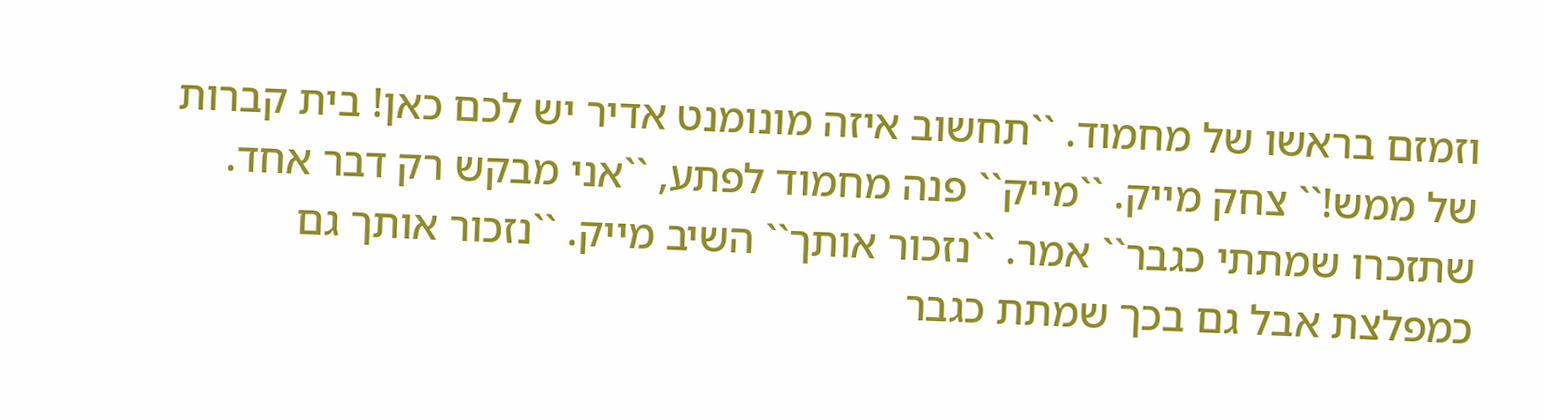וזמזם בראשו של מחמוד. ``תחשוב איזה מונומנט אדיר יש לכם כאן! בית קברות של ממש!`` צחק מייק. ``מייק`` פנה מחמוד לפתע, ``אני מבקש רק דבר אחד. שתזכרו שמתתי כגבר`` אמר. ``נזכור אותך`` השיב מייק. ``נזכור אותך גם כמפלצת אבל גם בכך שמתת כגבר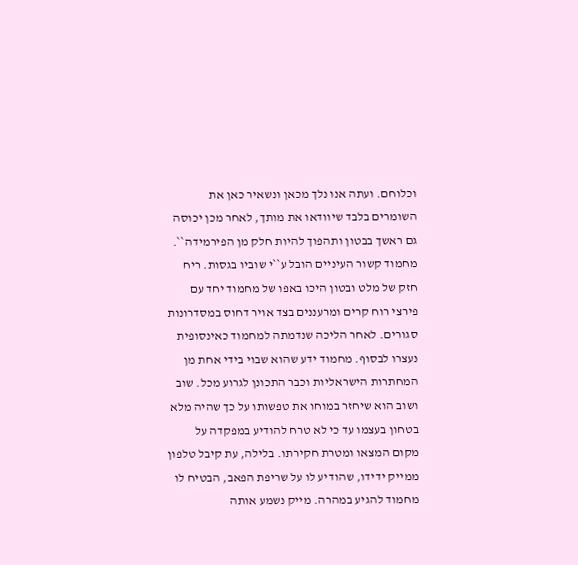וכלוחם. ועתה אנו נלך מכאן ונשאיר כאן את השומרים בלבד שיוודאו את מותך, לאחר מכן יכוסה גם ראשך בבטון ותהפוך להיות חלק מן הפירמידה``.
מחמוד קשור העיניים הובל ע``י שוביו בגסות. ריח חזק של מלט ובטון היכו באפו של מחמוד יחד עם פירצי רוח קרים ומרעננים בצד אויר דחוס במסדרונות סגורים. לאחר הליכה שנדמתה למחמוד כאינסופית נעצרו לבסוף. מחמוד ידע שהוא שבוי בידי אחת מן המחתרות הישראליות וכבר התכונן לגרוע מכל. שוב ושוב הוא שיחזר במוחו את טפשותו על כך שהיה מלא בטחון בעצמו עד כי לא טרח להודיע במפקדה על מקום המצאו ומטרת חקירתו. בלילה, עת קיבל טלפון ממייק ידידו, שהודיע לו על שריפת הפאב, הבטיח לו מחמוד להגיע במהרה. מייק נשמע אותה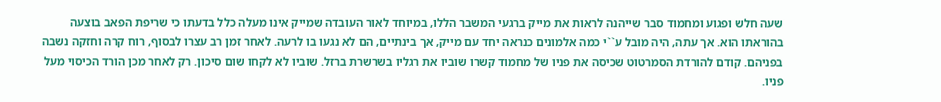שעה חלש ופגוע ומחמוד סבר שייהנה לראות את מייק ברגעי המשבר הללו, במיוחד לאור העובדה שמייק אינו מעלה כלל בדעתו כי שריפת הפאב בוצעה בהוראתו הוא. אך עתה, היה מובל ע``י כמה אלמונים כנראה יחד עם מייק, אך בינתיים, הם לא נגעו בו לרעה. לאחר זמן רב עצרו לבסוף, רוח קרה וחזקה נשבה בפניהם. קודם להורדת הסמרטוט שכיסה את פניו של מחמוד קשרו שוביו את רגליו בשרשרת ברזל. שוביו לא לקחו שום סיכון. רק לאחר מכן הורד הכיסוי מעל פניו.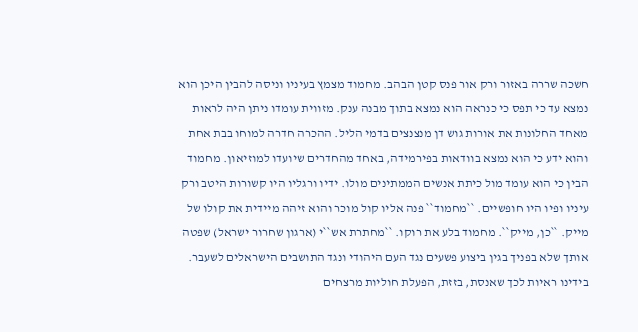חשכה שררה באזור ורק אור פנס קטן הבהב. מחמוד מצמץ בעיניו וניסה להבין היכן הוא נמצא עד כי תפס כי כנראה הוא נמצא בתוך מבנה ענק. מזווית עומדו ניתן היה לראות מאחד החלונות את אורות גוש דן מנצנצים בדמי הליל. ההכרה חדרה למוחו בבת אחת והוא ידע כי הוא נמצא בוודאות בפירמידה, באחד מהחדרים שיועדו למוזיאון. מחמוד הבין כי הוא עומד מול כיתת אנשים הממתינים מולו. ידיו ורגליו היו קשורות היטב ורק עיניו ופיו היו חופשיים. ``מחמוד`` פנה אליו קול מוכר והוא זיהה מיידית את קולו של מייק. ``כן, מייק``. מחמוד בלע את רוקו. ``מחתרת אש``י (ארגון שחרור ישראל) שפטה אותך שלא בפניך בגין ביצוע פשעים נגד העם היהודי ונגד התושבים הישראלים לשעבר. בידינו ראיות לכך שאנסת, בזזת, הפעלת חוליות מרצחים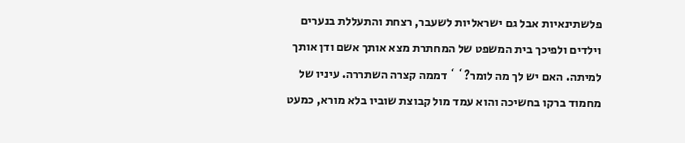פלשתינאיות אבל גם ישראליות לשעבר, רצחת והתעללת בנערים וילדים ולפיכך בית המשפט של המחתרת מצא אותך אשם ודן אותך למיתה. האם יש לך מה לומר?`` דממה קצרה השתררה. עיניו של מחמוד ברקו בחשיכה והוא עמד מול קבוצת שוביו בלא מורא, כמעט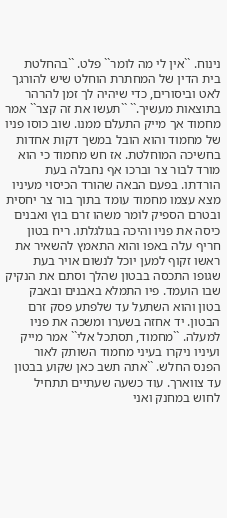נינוח. ``אין לי מה לומר`` פלט. ``בהחלטת בית הדין של המחתרת הוחלט שיש להורגך לאט וביסורים, כדי שיהיה לך זמן להרהר בתוצאות מעשיך.`` ``תעשו את זה קצר`` אמר מחמוד אך מייק התעלם ממנו. שוב כוסו פניו של מחמוד והוא הובל במשך דקות אחדות בחשיכה המוחלטת. אז חש מחמוד כי הוא מורד לבור צר וברכו אף נחבלה בעת הורדתו. בפעם הבאה שהורד הכיסוי מעיניו מצא עצמו מחמוד עומד בתוך בור צר יחסית ובטרם הספיק לומר משהו זרם בוץ ואבנים כיסה את פניו והיכה בגולגלתו. ריח בטון חריף עלה באפו והוא התאמץ להשאיר את ראשו זקוף למען יוכל לנשום אויר בעת שגופו התכסה בבטון שהלך וסתם את הנקיק שבו הועמד. פיו התמלא באבנים ובאבק בטון והוא השתעל עד שלפתע פסק זרם הבטון. יד אחזה בשערו ומשכה את פניו למעלה. ``מחמוד, תסתכל אלי`` אמר מייק ועיניו ניקרו בעיני מחמוד השותק לאור הפנס החלש. ``אתה תשב כאן שקוע בבטון עד צווארך. עוד כשעה שעתיים תתחיל לחוש במחנק ואני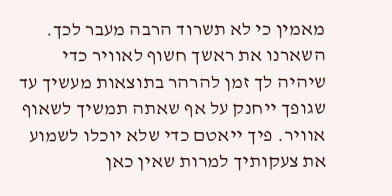מאמין כי לא תשרוד הרבה מעבר לכך. השארנו את ראשך חשוף לאוויר כדי שיהיה לך זמן להרהר בתוצאות מעשיך עד שגופך ייחנק על אף שאתה תמשיך לשאוף אוויר. פיך ייאטם כדי שלא יוכלו לשמוע את צעקותיך למרות שאין כאן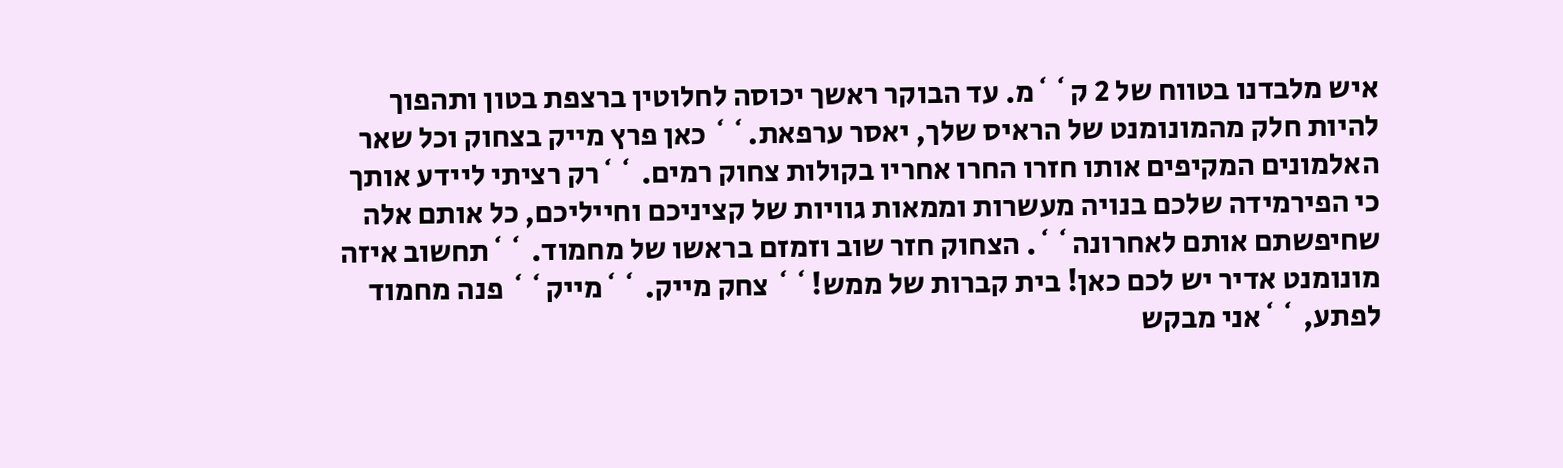איש מלבדנו בטווח של 2 ק``מ. עד הבוקר ראשך יכוסה לחלוטין ברצפת בטון ותהפוך להיות חלק מהמונומנט של הראיס שלך, יאסר ערפאת.`` כאן פרץ מייק בצחוק וכל שאר האלמונים המקיפים אותו חזרו החרו אחריו בקולות צחוק רמים. ``רק רציתי ליידע אותך כי הפירמידה שלכם בנויה מעשרות וממאות גוויות של קציניכם וחייליכם, כל אותם אלה שחיפשתם אותם לאחרונה``. הצחוק חזר שוב וזמזם בראשו של מחמוד. ``תחשוב איזה מונומנט אדיר יש לכם כאן! בית קברות של ממש!`` צחק מייק. ``מייק`` פנה מחמוד לפתע, ``אני מבקש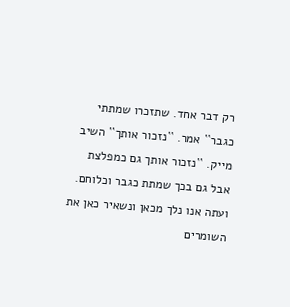רק דבר אחד. שתזכרו שמתתי כגבר`` אמר. ``נזכור אותך`` השיב מייק. ``נזכור אותך גם כמפלצת אבל גם בכך שמתת כגבר וכלוחם. ועתה אנו נלך מכאן ונשאיר כאן את השומרים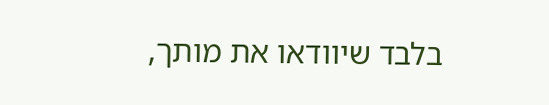בלבד שיוודאו את מותך,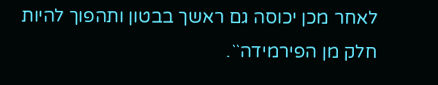לאחר מכן יכוסה גם ראשך בבטון ותהפוך להיות חלק מן הפירמידה``.